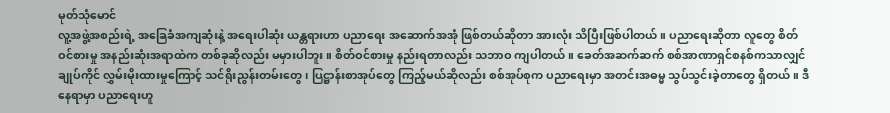မုတ်သုံမောင်
လူ့အဖွဲ့အစည်းရဲ့ အခြေခံအကျဆုံးနဲ့ အရေးပါဆုံး ယန္တရားဟာ ပညာရေး အဆောက်အအုံ ဖြစ်တယ်ဆိုတာ အားလုံး သိပြီးဖြစ်ပါတယ်။ ပညာရေးဆိုတာ လူတွေ စိတ်ဝင်စားမှု အနည်းဆုံးအရာထဲက တစ်ခုဆိုလည်း မမှားပါဘူး။ စိတ်ဝင်စားမှု နည်းရတာလည်း သဘာဝ ကျပါတယ်။ ခေတ်အဆက်ဆက် စစ်အာဏာရှင်စနစ်ကသာလျှင် ချုပ်ကိုင် လွှမ်းမိုးထားမှုကြောင့် သင်ရိုးညွန်းတမ်းတွေ၊ ပြဋ္ဌာန်းစာအုပ်တွေ ကြည့်မယ်ဆိုလည်း စစ်အုပ်စုက ပညာရေးမှာ အတင်းအဓမ္မ သွပ်သွင်းခဲ့တာတွေ ရှိတယ်။ ဒီနေရာမှာ ပညာရေးဟူ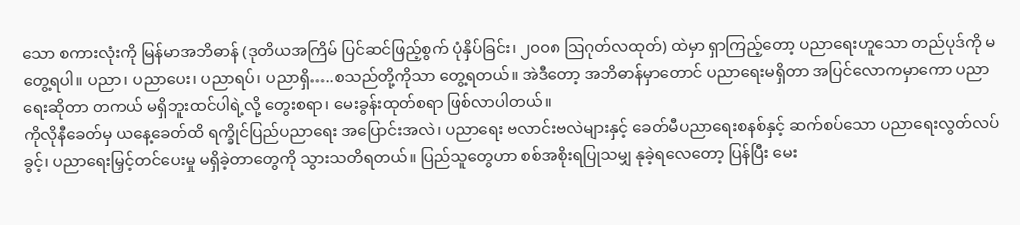သော စကားလုံးကို မြန်မာအဘိဓာန် (ဒုတိယအကြိမ် ပြင်ဆင်ဖြည့်စွက် ပုံနှိပ်ခြင်း၊ ၂၀၀၈ ဩဂုတ်လထုတ်) ထဲမှာ ရှာကြည့်တော့ ပညာရေးဟူသော တည်ပုဒ်ကို မတွေ့ရပါ။ ပညာ၊ ပညာပေး၊ ပညာရပ်၊ ပညာရှိ…..စသည်တို့ကိုသာ တွေ့ရတယ်။ အဲဒီတော့ အဘိဓာန်မှာတောင် ပညာရေးမရှိတာ အပြင်လောကမှာကော ပညာရေးဆိုတာ တကယ် မရှိဘူးထင်ပါရဲ့လို့ တွေးစရာ၊ မေးခွန်းထုတ်စရာ ဖြစ်လာပါတယ်။
ကိုလိုနီခေတ်မှ ယနေ့ခေတ်ထိ ရက္ခိုင်ပြည်ပညာရေး အပြောင်းအလဲ၊ ပညာရေး ဗလာင်းဗလဲများနှင့် ခေတ်မီပညာရေးစနစ်နှင့် ဆက်စပ်သော ပညာရေးလွတ်လပ်ခွင့်၊ ပညာရေးမြှင့်တင်ပေးမှု မရှိခဲ့တာတွေကို သွားသတိရတယ်။ ပြည်သူတွေဟာ စစ်အစိုးရပြုသမျှ နုခဲ့ရလေတော့ ပြန်ပြီး မေး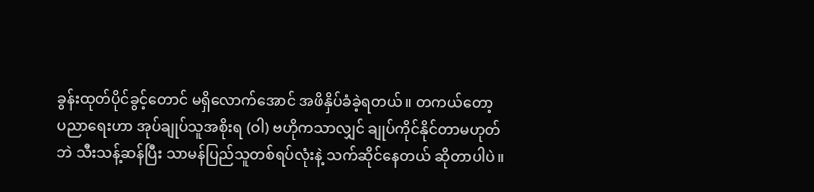ခွန်းထုတ်ပိုင်ခွင့်တောင် မရှိလောက်အောင် အဖိနှိပ်ခံခဲ့ရတယ်။ တကယ်တော့ ပညာရေးဟာ အုပ်ချုပ်သူအစိုးရ (ဝါ) ဗဟိုကသာလျှင် ချုပ်ကိုင်နိုင်တာမဟုတ်ဘဲ သီးသန့်ဆန်ပြီး သာမန်ပြည်သူတစ်ရပ်လုံးနဲ့ သက်ဆိုင်နေတယ် ဆိုတာပါပဲ။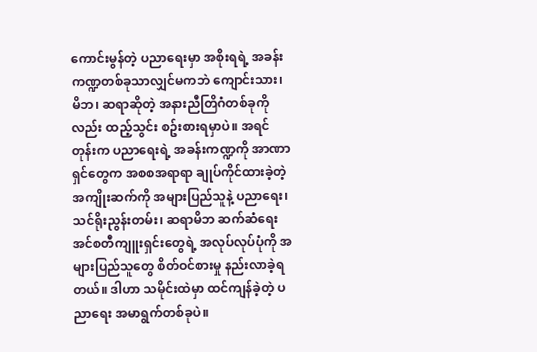ကောင်းမွန်တဲ့ ပညာရေးမှာ အစိုးရရဲ့ အခန်းကဏ္ဍတစ်ခုသာလျှင်မကဘဲ ကျောင်းသား၊ မိဘ၊ ဆရာဆိုတဲ့ အနားညီတြိဂံတစ်ခုကိုလည်း ထည့်သွင်း စဥ်းစားရမှာပဲ။ အရင်တုန်းက ပညာရေးရဲ့ အခန်းကဏ္ဍကို အာဏာရှင်တွေက အစစအရာရာ ချုပ်ကိုင်ထားခဲ့တဲ့ အကျိုးဆက်ကို အများပြည်သူနဲ့ ပညာရေး၊ သင်ရိုးညွန်းတမ်း၊ ဆရာမိဘ ဆက်ဆံရေး အင်စတီကျူးရှင်းတွေရဲ့ အလုပ်လုပ်ပုံကို အများပြည်သူတွေ စိတ်ဝင်စားမှု နည်းလာခဲ့ရတယ်။ ဒါဟာ သမိုင်းထဲမှာ ထင်ကျန်ခဲ့တဲ့ ပညာရေး အမာရွက်တစ်ခုပဲ။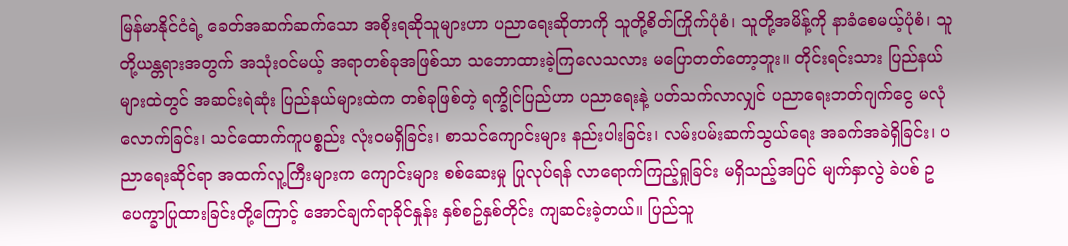မြန်မာနိုင်ငံရဲ့ ခေတ်အဆက်ဆက်သော အစိုးရဆိုသူများဟာ ပညာရေးဆိုတာကို သူတို့စိတ်ကြိုက်ပုံစံ၊ သူတို့အမိန့်ကို နာခံစေမယ့်ပုံစံ၊ သူတို့ယန္တရားအတွက် အသုံးဝင်မယ့် အရာတစ်ခုအဖြစ်သာ သဘောထားခဲ့ကြလေသလား မပြောတတ်တော့ဘူး။ တိုင်းရင်းသား ပြည်နယ်များထဲတွင် အဆင်းရဲဆုံး ပြည်နယ်များထဲက တစ်ခုဖြစ်တဲ့ ရက္ခိုင်ပြည်ဟာ ပညာရေးနဲ့ ပတ်သက်လာလျှင် ပညာရေးဘတ်ဂျက်ငွေ မလုံလောက်ခြင်း၊ သင်ထောက်ကူပစ္စည်း လုံးဝမရှိခြင်း၊ စာသင်ကျောင်းများ နည်းပါးခြင်း၊ လမ်းပမ်းဆက်သွယ်ရေး အခက်အခဲရှိခြင်း၊ ပညာရေးဆိုင်ရာ အထက်လူ့ကြီးများက ကျောင်းများ စစ်ဆေးမှု ပြုလုပ်ရန် လာရောက်ကြည့်ရှုခြင်း မရှိသည့်အပြင် မျက်နှာလွဲ ခဲပစ် ဥပေက္ခာပြုထားခြင်းတို့ကြောင့် အောင်ချက်ရာခိုင်နှုန်း နှစ်စဥ်နှစ်တိုင်း ကျဆင်းခဲ့တယ်။ ပြည်သူ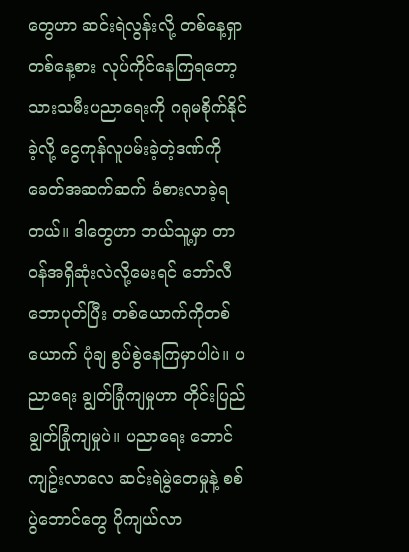တွေဟာ ဆင်းရဲလွန်းလို့ တစ်နေ့ရှာ တစ်နေ့စား လုပ်ကိုင်နေကြရတော့ သားသမီးပညာရေးကို ဂရုမစိုက်နိုင်ခဲ့လို့ ငွေကုန်လူပမ်းခဲ့တဲ့ဒဏ်ကို ခေတ်အဆက်ဆက် ခံစားလာခဲ့ရတယ်။ ဒါတွေဟာ ဘယ်သူ့မှာ တာဝန်အရှိဆုံးလဲလို့မေးရင် ဘော်လီဘောပုတ်ပြီး တစ်ယောက်ကိုတစ်ယောက် ပုံချ စွပ်စွဲနေကြမှာပါပဲ။ ပညာရေး ချွတ်ခြုံကျမှုဟာ တိုင်းပြည် ချွတ်ခြုံကျမှုပဲ။ ပညာရေး ဘောင်ကျဥ်းလာလေ ဆင်းရဲမွဲတေမှုနဲ့ စစ်ပွဲဘောင်တွေ ပိုကျယ်လာ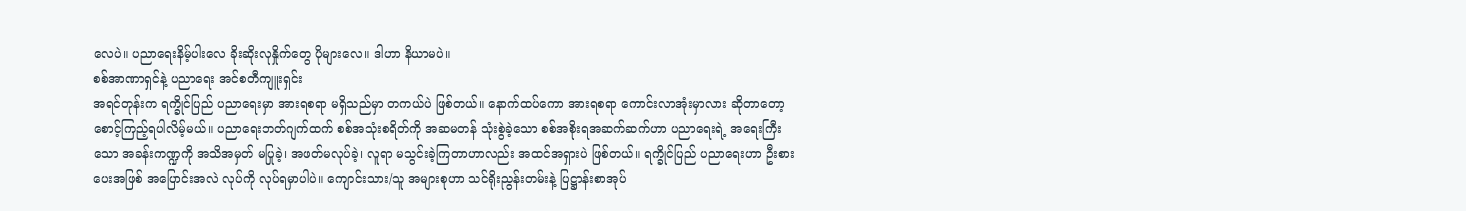လေပဲ။ ပညာရေးနိမ့်ပါးလေ ခိုးဆိုးလုနှိုက်တွေ ပိုများလေ။ ဒါဟာ နိယာမပဲ။
စစ်အာဏာရှင်နဲ့ ပညာရေး အင်စတီကျူးရှင်း
အရင်တုန်းက ရက္ခိုင်ပြည် ပညာရေးမှာ အားရစရာ မရှိသည်မှာ တကယ်ပဲ ဖြစ်တယ်။ နောက်ထပ်ကော အားရစရာ ကောင်းလာအုံးမှာလား ဆိုတာတော့ စောင့်ကြည့်ရပါလိမ့်မယ်။ ပညာရေးဘတ်ဂျက်ထက် စစ်အသုံးစရိတ်ကို အဆမတန် သုံးစွဲခဲ့သော စစ်အစိုးရအဆက်ဆက်ဟာ ပညာရေးရဲ့ အရေးကြီးသော အခန်းကဏ္ဍကို အသိအမှတ် မပြုခဲ့၊ အဖတ်မလုပ်ခဲ့၊ လူရာ မသွင်းခဲ့ကြတာဟာလည်း အထင်အရှားပဲ ဖြစ်တယ်။ ရက္ခိုင်ပြည် ပညာရေးဟာ ဦးစားပေးအဖြစ် အပြောင်းအလဲ လုပ်ကို လုပ်ရမှာပါပဲ။ ကျောင်းသား/သူ အများစုဟာ သင်ရိုးညွန်းတမ်းနဲ့ ပြဋ္ဌာန်းစာအုပ်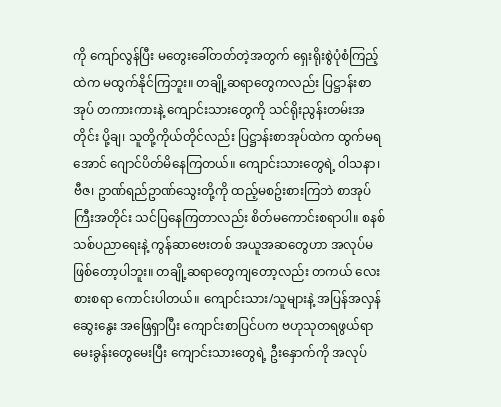ကို ကျော်လွန်ပြီး မတွေးခေါ်တတ်တဲ့အတွက် ရှေးရိုးစွဲပုံစံကြည့်ထဲက မထွက်နိုင်ကြဘူး။ တချို့ဆရာတွေကလည်း ပြဋ္ဌာန်းစာအုပ် တကားကားနဲ့ ကျောင်းသားတွေကို သင်ရိုးညွန်းတမ်းအတိုင်း ပို့ချ၊ သူတို့ကိုယ်တိုင်လည်း ပြဋ္ဌာန်းစာအုပ်ထဲက ထွက်မရအောင် ဂျောင်ပိတ်မိနေကြတယ်။ ကျောင်းသားတွေရဲ့ ဝါသနာ၊ ဗီဇ၊ ဥာဏ်ရည်ဥာဏ်သွေးတို့ကို ထည့်မစဥ်းစားကြဘဲ စာအုပ်ကြီးအတိုင်း သင်ပြနေကြတာလည်း စိတ်မကောင်းစရာပါ။ စနစ်သစ်ပညာရေးနဲ့ ကွန်ဆာဗေးတစ် အယူအဆတွေဟာ အလုပ်မဖြစ်တော့ပါဘူး။ တချို့ဆရာတွေကျတော့လည်း တကယ် လေးစားစရာ ကောင်းပါတယ်။ ကျောင်းသား/သူများနဲ့ အပြန်အလှန် ဆွေးနွေး အဖြေရှာပြီး ကျောင်းစာပြင်ပက ဗဟုသုတရဖွယ်ရာ မေးခွန်းတွေမေးပြီး ကျောင်းသားတွေရဲ့ ဦးနှောက်ကို အလုပ်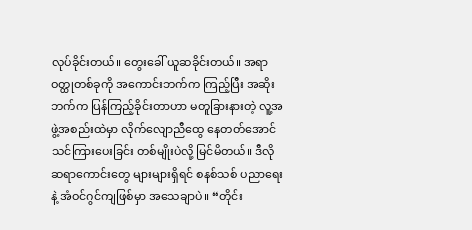လုပ်ခိုင်းတယ်။ တွေးခေါ် ယူဆခိုင်းတယ်။ အရာဝတ္ထုတစ်ခုကို အကောင်းဘက်က ကြည့်ပြီး အဆိုးဘက်က ပြန်ကြည့်ခိုင်းတာဟာ မတူခြားနားတဲ့ လူ့အဖွဲ့အစည်းထဲမှာ လိုက်လျောညီထွေ နေတတ်အောင် သင်ကြားပေးခြင်း တစ်မျိုးပဲလို့ မြင်မိတယ်။ ဒီလို ဆရာကောင်းတွေ များများရှိရင် စနစ်သစ် ပညာရေးနဲ့ အံဝင်ဂွင်ကျဖြစ်မှာ အသေချာပဲ။ “တိုင်း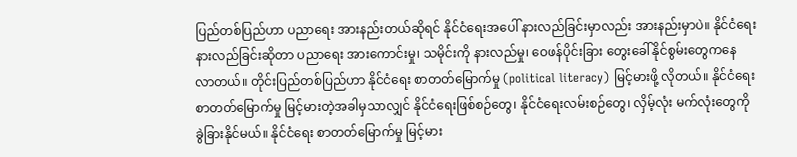ပြည်တစ်ပြည်ဟာ ပညာရေး အားနည်းတယ်ဆိုရင် နိုင်ငံရေးအပေါ် နားလည်ခြင်းမှာလည်း အားနည်းမှာပဲ။ နိုင်ငံရေး နားလည်ခြင်းဆိုတာ ပညာရေး အားကောင်းမှု၊ သမိုင်းကို နားလည်မှု၊ ဝေဖန်ပိုင်းခြား တွေးခေါ်နိုင်စွမ်းတွေကနေ လာတယ်။ တိုင်းပြည်တစ်ပြည်ဟာ နိုင်ငံရေး စာတတ်မြောက်မှု (political literacy) မြင့်မားဖို့ လိုတယ်။ နိုင်ငံရေး စာတတ်မြောက်မှု မြင့်မားတဲ့အခါမှသာလျှင် နိုင်ငံရေးဖြစ်စဉ်တွေ၊ နိုင်ငံရေးလမ်းစဉ်တွေ၊ လှိမ့်လုံး မက်လုံးတွေကို ခွဲခြားနိုင်မယ်။ နိုင်ငံရေး စာတတ်မြောက်မှု မြင့်မား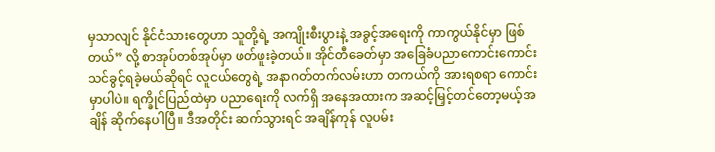မှသာလျင် နိုင်ငံသားတွေဟာ သူတို့ရဲ့ အကျိုးစီးပွားနဲ့ အခွင့်အရေးကို ကာကွယ်နိုင်မှာ ဖြစ်တယ်” လို့ စာအုပ်တစ်အုပ်မှာ ဖတ်ဖူးခဲ့တယ်။ အိုင်တီခေတ်မှာ အခြေခံပညာကောင်းကောင်း သင်ခွင့်ရခဲ့မယ်ဆိုရင် လူငယ်တွေရဲ့ အနာဂတ်တက်လမ်းဟာ တကယ်ကို အားရစရာ ကောင်းမှာပါပဲ။ ရက္ခိုင်ပြည်ထဲမှာ ပညာရေးကို လက်ရှိ အနေအထားက အဆင့်မြှင့်တင်တော့မယ့်အချိန် ဆိုက်နေပါပြီ။ ဒီအတိုင်း ဆက်သွားရင် အချိန်ကုန် လူပမ်း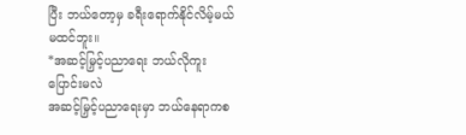ပြီး ဘယ်တော့မှ ခရီးရောက်နိုင်လိမ့်မယ် မထင်ဘူး။
*အဆင့်မြှင့်ပညာရေး ဘယ်လိုကူးပြောင်းမလဲ
အဆင့်မြှင့်ပညာရေးမှာ ဘယ်နေရာကစ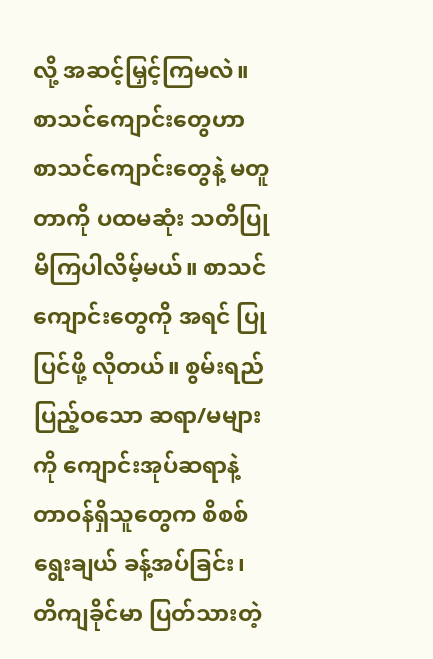လို့ အဆင့်မြှင့်ကြမလဲ။ စာသင်ကျောင်းတွေဟာ စာသင်ကျောင်းတွေနဲ့ မတူတာကို ပထမဆုံး သတိပြုမိကြပါလိမ့်မယ်။ စာသင်ကျောင်းတွေကို အရင် ပြုပြင်ဖို့ လိုတယ်။ စွမ်းရည်ပြည့်ဝသော ဆရာ/မများကို ကျောင်းအုပ်ဆရာနဲ့ တာဝန်ရှိသူတွေက စိစစ် ရွေးချယ် ခန့်အပ်ခြင်း၊ တိကျခိုင်မာ ပြတ်သားတဲ့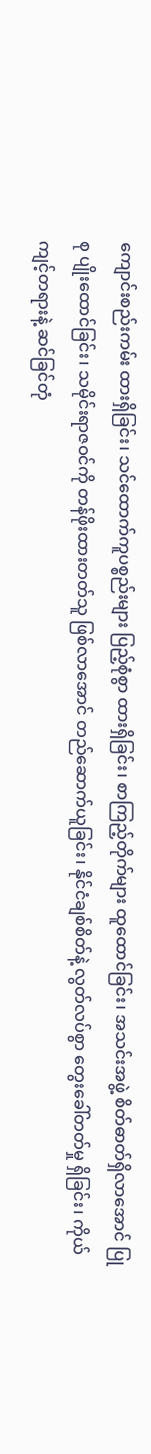ကျောင်းစည်းကမ်း ထားရှိခြင်း၊ သင်ထောက်ကူပစ္စည်းများ ပြည့်စုံစွာ ထားရှိခြင်း၊ စာကြည့်တိုက်များ ထူထောင်ခြင်း၊ အသင်းအဖွဲ့ စိတ်ဓာတ်ရှိလာအောင် ပြုစု ပျိုးထောင်ခြင်း၊ သမိုင်းရာဇဝင်ကို တန်ဖိုးထားတတ်သူ ဖြစ်လာအောင် တည်ဆောက်ယူခြင်း၊ နိုင်ငံချစ်စိတ်နဲ့ လွတ်လပ်စွာ တွေးခေါ်တတ်မှု ရှိခြင်း၊ ကိုယ်ကျင့်တရားနဲ့ ဆင်ခြင်တုံ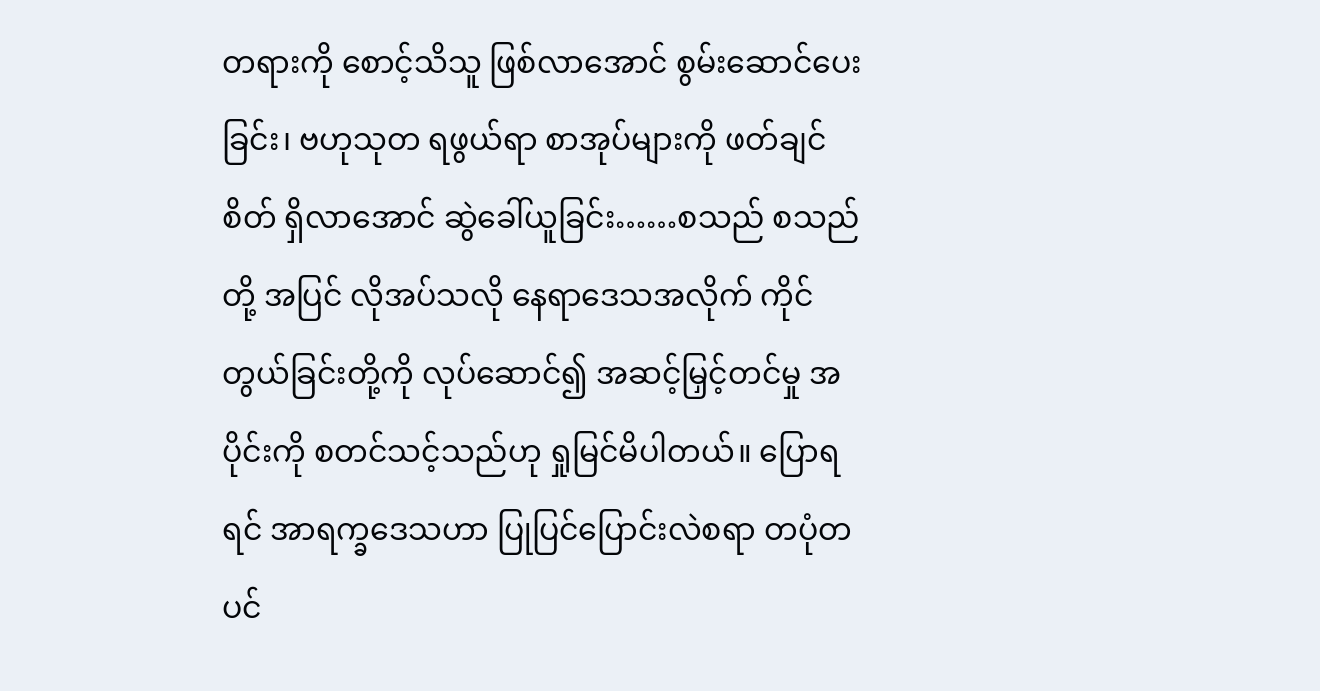တရားကို စောင့်သိသူ ဖြစ်လာအောင် စွမ်းဆောင်ပေးခြင်း၊ ဗဟုသုတ ရဖွယ်ရာ စာအုပ်များကို ဖတ်ချင်စိတ် ရှိလာအောင် ဆွဲခေါ်ယူခြင်း……စသည် စသည်တို့ အပြင် လိုအပ်သလို နေရာဒေသအလိုက် ကိုင်တွယ်ခြင်းတို့ကို လုပ်ဆောင်၍ အဆင့်မြှင့်တင်မှု အပိုင်းကို စတင်သင့်သည်ဟု ရှုမြင်မိပါတယ်။ ပြောရရင် အာရက္ခဒေသဟာ ပြုပြင်ပြောင်းလဲစရာ တပုံတပင်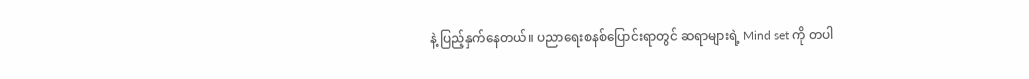နဲ့ ပြည့်နှက်နေတယ်။ ပညာရေးစနစ်ပြောင်းရာတွင် ဆရာများရဲ့ Mind set ကို တပါ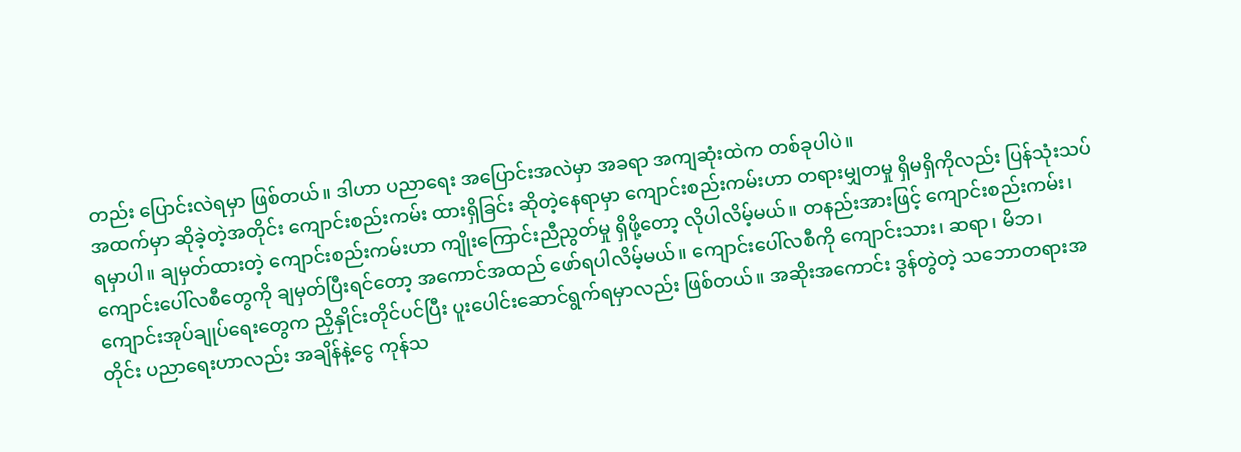တည်း ပြောင်းလဲရမှာ ဖြစ်တယ်။ ဒါဟာ ပညာရေး အပြောင်းအလဲမှာ အခရာ အကျဆုံးထဲက တစ်ခုပါပဲ။
အထက်မှာ ဆိုခဲ့တဲ့အတိုင်း ကျောင်းစည်းကမ်း ထားရှိခြင်း ဆိုတဲ့နေရာမှာ ကျောင်းစည်းကမ်းဟာ တရားမျှတမှု ရှိမရှိကိုလည်း ပြန်သုံးသပ်ရမှာပါ။ ချမှတ်ထားတဲ့ ကျောင်းစည်းကမ်းဟာ ကျိုးကြောင်းညီညွတ်မှု ရှိဖို့တော့ လိုပါလိမ့်မယ်။ တနည်းအားဖြင့် ကျောင်းစည်းကမ်း၊ ကျောင်းပေါ်လစီတွေကို ချမှတ်ပြီးရင်တော့ အကောင်အထည် ဖော်ရပါလိမ့်မယ်။ ကျောင်းပေါ်လစီကို ကျောင်းသား၊ ဆရာ၊ မိဘ၊ ကျောင်းအုပ်ချုပ်ရေးတွေက ညှိနှိုင်းတိုင်ပင်ပြီး ပူးပေါင်းဆောင်ရွက်ရမှာလည်း ဖြစ်တယ်။ အဆိုးအကောင်း ဒွန်တွဲတဲ့ သဘောတရားအတိုင်း ပညာရေးဟာလည်း အချိန်နဲ့ငွေ ကုန်သ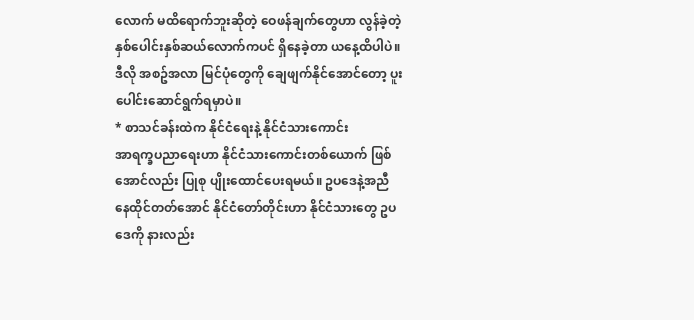လောက် မထိရောက်ဘူးဆိုတဲ့ ဝေဖန်ချက်တွေဟာ လွန်ခဲ့တဲ့ နှစ်ပေါင်းနှစ်ဆယ်လောက်ကပင် ရှိနေခဲ့တာ ယနေ့ထိပါပဲ။ ဒီလို အစဥ်အလာ မြင်ပုံတွေကို ချေဖျက်နိုင်အောင်တော့ ပူးပေါင်းဆောင်ရွက်ရမှာပဲ။
* စာသင်ခန်းထဲက နိုင်ငံရေးနဲ့ နိုင်ငံသားကောင်း
အာရက္ခပညာရေးဟာ နိုင်ငံသားကောင်းတစ်ယောက် ဖြစ်အောင်လည်း ပြုစု ပျိုးထောင်ပေးရမယ်။ ဥပဒေနဲ့အညီ နေထိုင်တတ်အောင် နိုင်ငံတော်တိုင်းဟာ နိုင်ငံသားတွေ ဥပဒေကို နားလည်း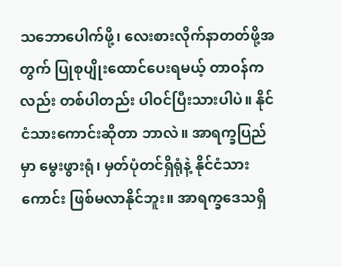သဘောပေါက်ဖို့၊ လေးစားလိုက်နာတတ်ဖို့အတွက် ပြုစုပျိုးထောင်ပေးရမယ့် တာဝန်ကလည်း တစ်ပါတည်း ပါဝင်ပြီးသားပါပဲ။ နိုင်ငံသားကောင်းဆိုတာ ဘာလဲ။ အာရက္ခပြည်မှာ မွေးဖွားရုံ၊ မှတ်ပုံတင်ရှိရုံနဲ့ နိုင်ငံသားကောင်း ဖြစ်မလာနိုင်ဘူး။ အာရက္ခဒေသရှိ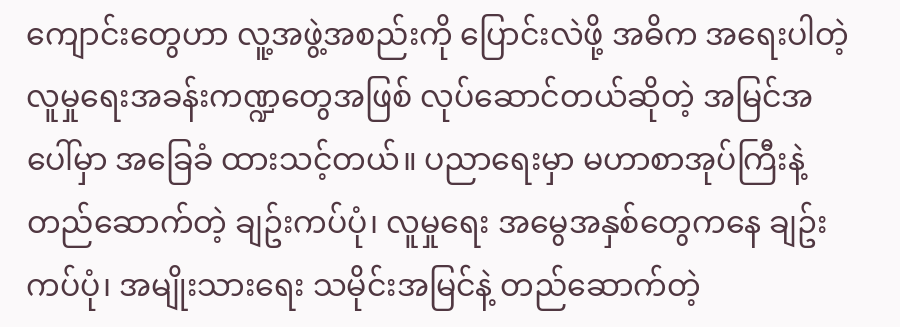ကျောင်းတွေဟာ လူ့အဖွဲ့အစည်းကို ပြောင်းလဲဖို့ အဓိက အရေးပါတဲ့ လူမှုရေးအခန်းကဏ္ဍတွေအဖြစ် လုပ်ဆောင်တယ်ဆိုတဲ့ အမြင်အပေါ်မှာ အခြေခံ ထားသင့်တယ်။ ပညာရေးမှာ မဟာစာအုပ်ကြီးနဲ့ တည်ဆောက်တဲ့ ချဥ်းကပ်ပုံ၊ လူမှုရေး အမွေအနှစ်တွေကနေ ချဥ်းကပ်ပုံ၊ အမျိုးသားရေး သမိုင်းအမြင်နဲ့ တည်ဆောက်တဲ့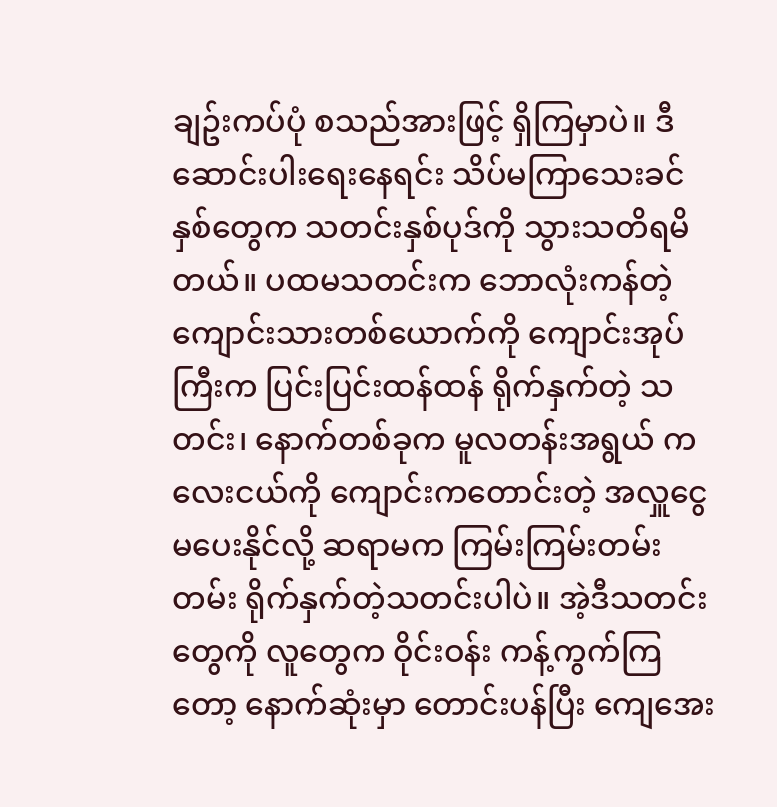ချဥ်းကပ်ပုံ စသည်အားဖြင့် ရှိကြမှာပဲ။ ဒီဆောင်းပါးရေးနေရင်း သိပ်မကြာသေးခင်နှစ်တွေက သတင်းနှစ်ပုဒ်ကို သွားသတိရမိတယ်။ ပထမသတင်းက ဘောလုံးကန်တဲ့ ကျောင်းသားတစ်ယောက်ကို ကျောင်းအုပ်ကြီးက ပြင်းပြင်းထန်ထန် ရိုက်နှက်တဲ့ သတင်း၊ နောက်တစ်ခုက မူလတန်းအရွယ် ကလေးငယ်ကို ကျောင်းကတောင်းတဲ့ အလှူငွေ မပေးနိုင်လို့ ဆရာမက ကြမ်းကြမ်းတမ်းတမ်း ရိုက်နှက်တဲ့သတင်းပါပဲ။ အဲ့ဒီသတင်းတွေကို လူတွေက ဝိုင်းဝန်း ကန့်ကွက်ကြတော့ နောက်ဆုံးမှာ တောင်းပန်ပြီး ကျေအေး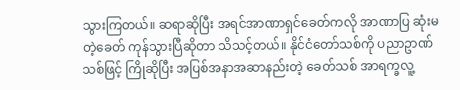သွားကြတယ်။ ဆရာဆိုပြီး အရင်အာဏာရှင်ခေတ်ကလို အာဏာပြ ဆုံးမတဲ့ခေတ် ကုန်သွားပြီဆိုတာ သိသင့်တယ်။ နိုင်ငံတော်သစ်ကို ပညာဥာဏ်သစ်ဖြင့် ကြိုဆိုပြီး အပြစ်အနာအဆာနည်းတဲ့ ခေတ်သစ် အာရက္ခလူ့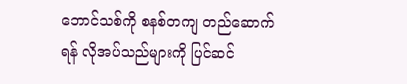ဘောင်သစ်ကို စနစ်တကျ တည်ဆောက်ရန် လိုအပ်သည်များကို ပြင်ဆင်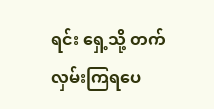ရင်း ရှေ့သို့ တက်လှမ်းကြရပေ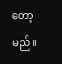တော့မည်။